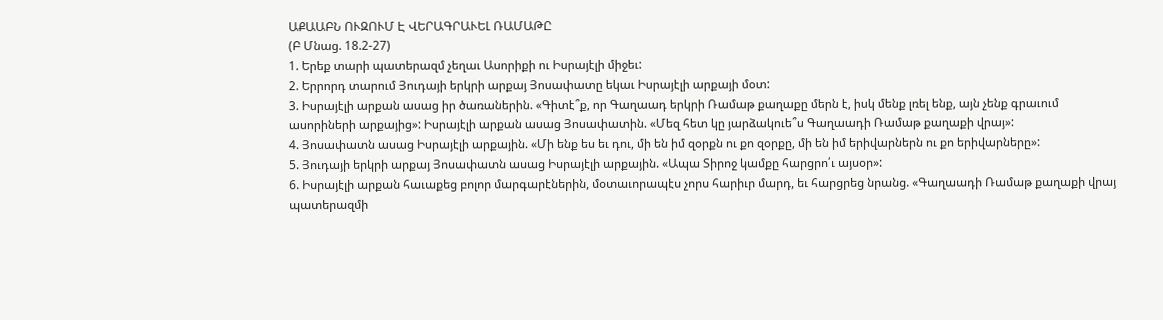ԱՔԱԱԲՆ ՈՒԶՈՒՄ Է ՎԵՐԱԳՐԱՒԵԼ ՌԱՄԱԹԸ
(Բ Մնաց. 18.2-27)
1. Երեք տարի պատերազմ չեղաւ Ասորիքի ու Իսրայէլի միջեւ:
2. Երրորդ տարում Յուդայի երկրի արքայ Յոսափատը եկաւ Իսրայէլի արքայի մօտ:
3. Իսրայէլի արքան ասաց իր ծառաներին. «Գիտէ՞ք, որ Գաղաադ երկրի Ռամաթ քաղաքը մերն է, իսկ մենք լռել ենք, այն չենք գրաւում ասորիների արքայից»: Իսրայէլի արքան ասաց Յոսափատին. «Մեզ հետ կը յարձակուե՞ս Գաղաադի Ռամաթ քաղաքի վրայ»:
4. Յոսափատն ասաց Իսրայէլի արքային. «Մի ենք ես եւ դու, մի են իմ զօրքն ու քո զօրքը, մի են իմ երիվարներն ու քո երիվարները»:
5. Յուդայի երկրի արքայ Յոսափատն ասաց Իսրայէլի արքային. «Ապա Տիրոջ կամքը հարցրո՛ւ այսօր»:
6. Իսրայէլի արքան հաւաքեց բոլոր մարգարէներին, մօտաւորապէս չորս հարիւր մարդ, եւ հարցրեց նրանց. «Գաղաադի Ռամաթ քաղաքի վրայ պատերազմի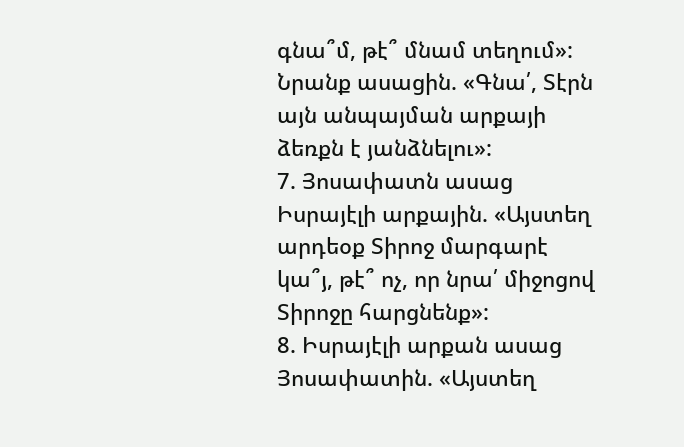գնա՞մ, թէ՞ մնամ տեղում»: Նրանք ասացին. «Գնա՛, Տէրն այն անպայման արքայի ձեռքն է յանձնելու»:
7. Յոսափատն ասաց Իսրայէլի արքային. «Այստեղ արդեօք Տիրոջ մարգարէ կա՞յ, թէ՞ ոչ, որ նրա՛ միջոցով Տիրոջը հարցնենք»:
8. Իսրայէլի արքան ասաց Յոսափատին. «Այստեղ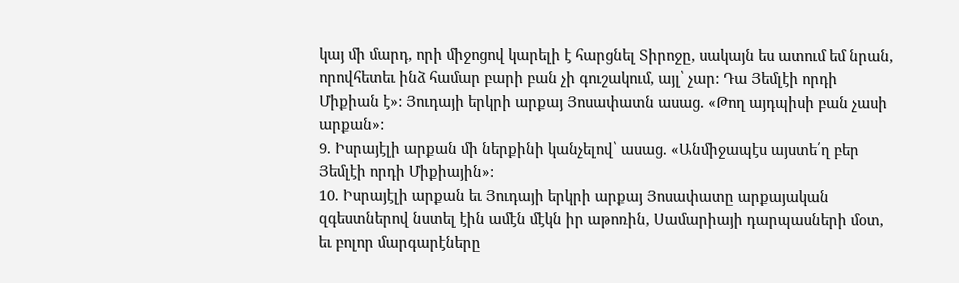կայ մի մարդ, որի միջոցով կարելի է հարցնել Տիրոջը, սակայն ես ատում եմ նրան, որովհետեւ ինձ համար բարի բան չի գուշակում, այլ՝ չար: Դա Յեմլէի որդի Միքիան է»: Յուդայի երկրի արքայ Յոսափատն ասաց. «Թող այդպիսի բան չասի արքան»:
9. Իսրայէլի արքան մի ներքինի կանչելով՝ ասաց. «Անմիջապէս այստե՛ղ բեր Յեմլէի որդի Միքիային»:
10. Իսրայէլի արքան եւ Յուդայի երկրի արքայ Յոսափատը արքայական զգեստներով նստել էին ամէն մէկն իր աթոռին, Սամարիայի դարպասների մօտ, եւ բոլոր մարգարէները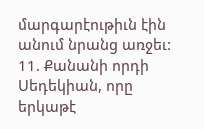մարգարէութիւն էին անում նրանց առջեւ:
11. Քանանի որդի Սեդեկիան, որը երկաթէ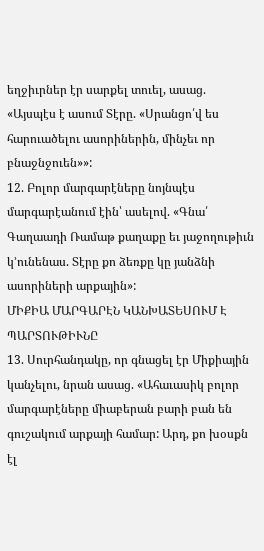եղջիւրներ էր սարքել տուել, ասաց. «Այսպէս է ասում Տէրը. «Սրանցո՛վ ես հարուածելու ասորիներին, մինչեւ որ բնաջնջուեն»»:
12. Բոլոր մարգարէները նոյնպէս մարգարէանում էին՝ ասելով. «Գնա՛ Գաղաադի Ռամաթ քաղաքը եւ յաջողութիւն կ՚ունենաս. Տէրը քո ձեռքը կը յանձնի ասորիների արքային»:
ՄԻՔԻԱ ՄԱՐԳԱՐԷՆ ԿԱՆԽԱՏԵՍՈՒՄ Է ՊԱՐՏՈՒԹԻՒՆԸ
13. Սուրհանդակը, որ գնացել էր Միքիային կանչելու, նրան ասաց. «Ահաւասիկ բոլոր մարգարէները միաբերան բարի բան են գուշակում արքայի համար: Արդ, քո խօսքն էլ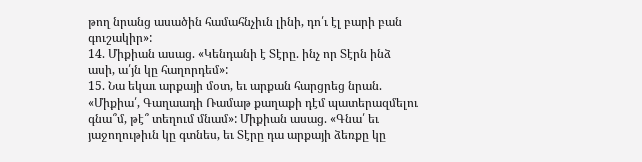թող նրանց ասածին համահնչիւն լինի, դո՛ւ էլ բարի բան գուշակիր»:
14. Միքիան ասաց. «Կենդանի է Տէրը. ինչ որ Տէրն ինձ ասի, ա՛յն կը հաղորդեմ»:
15. Նա եկաւ արքայի մօտ, եւ արքան հարցրեց նրան. «Միքիա՛, Գաղաադի Ռամաթ քաղաքի դէմ պատերազմելու գնա՞մ, թէ՞ տեղում մնամ»: Միքիան ասաց. «Գնա՛ եւ յաջողութիւն կը գտնես, եւ Տէրը դա արքայի ձեռքը կը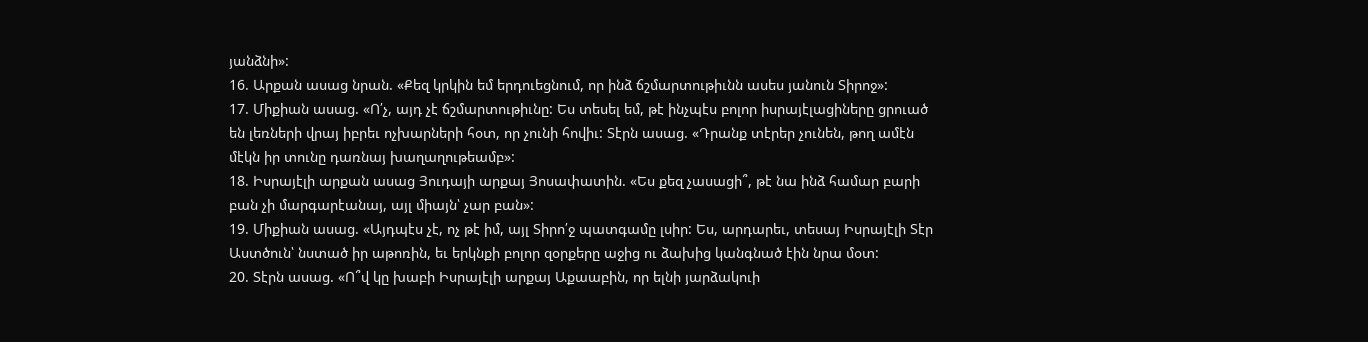յանձնի»:
16. Արքան ասաց նրան. «Քեզ կրկին եմ երդուեցնում, որ ինձ ճշմարտութիւնն ասես յանուն Տիրոջ»:
17. Միքիան ասաց. «Ո՛չ, այդ չէ ճշմարտութիւնը: Ես տեսել եմ, թէ ինչպէս բոլոր իսրայէլացիները ցրուած են լեռների վրայ իբրեւ ոչխարների հօտ, որ չունի հովիւ: Տէրն ասաց. «Դրանք տէրեր չունեն, թող ամէն մէկն իր տունը դառնայ խաղաղութեամբ»:
18. Իսրայէլի արքան ասաց Յուդայի արքայ Յոսափատին. «Ես քեզ չասացի՞, թէ նա ինձ համար բարի բան չի մարգարէանայ, այլ միայն՝ չար բան»:
19. Միքիան ասաց. «Այդպէս չէ, ոչ թէ իմ, այլ Տիրո՛ջ պատգամը լսիր: Ես, արդարեւ, տեսայ Իսրայէլի Տէր Աստծուն՝ նստած իր աթոռին, եւ երկնքի բոլոր զօրքերը աջից ու ձախից կանգնած էին նրա մօտ:
20. Տէրն ասաց. «Ո՞վ կը խաբի Իսրայէլի արքայ Աքաաբին, որ ելնի յարձակուի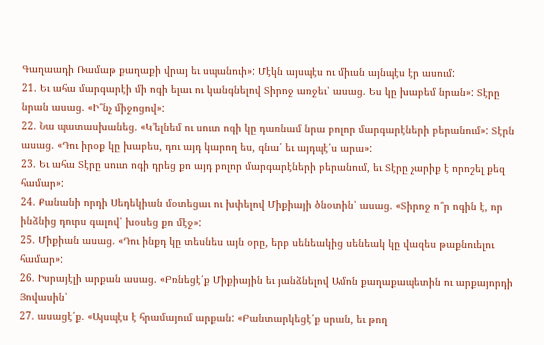Գաղաադի Ռամաթ քաղաքի վրայ եւ սպանուի»: Մէկն այսպէս ու միւսն այնպէս էր ասում:
21. Եւ ահա մարգարէի մի ոգի ելաւ ու կանգնելով Տիրոջ առջեւ՝ ասաց. Ես կը խաբեմ նրան»: Տէրը նրան ասաց. «Ի՞նչ միջոցով»:
22. Նա պատասխանեց. «Կ՚ելնեմ ու սուտ ոգի կը դառնամ նրա բոլոր մարգարէների բերանում»: Տէրն ասաց. «Դու իրօք կը խաբես, դու այդ կարող ես, գնա՛ եւ այդպէ՛ս արա»:
23. Եւ ահա Տէրը սուտ ոգի դրեց քո այդ բոլոր մարգարէների բերանում, եւ Տէրը չարիք է որոշել քեզ համար»:
24. Քանանի որդի Սեդեկիան մօտեցաւ ու խփելով Միքիայի ծնօտին՝ ասաց. «Տիրոջ ո՞ր ոգին է, որ ինձնից դուրս գալով՝ խօսեց քո մէջ»:
25. Միքիան ասաց. «Դու ինքդ կը տեսնես այն օրը, երբ սենեակից սենեակ կը վազես թաքնուելու համար»:
26. Իսրայէլի արքան ասաց. «Բռնեցէ՛ք Միքիային եւ յանձնելով Ամոն քաղաքապետին ու արքայորդի Յովասին՝
27. ասացէ՛ք. «Այսպէս է հրամայում արքան: «Բանտարկեցէ՛ք սրան, եւ թող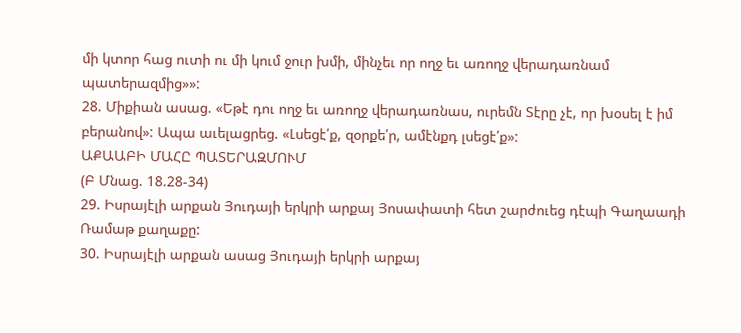մի կտոր հաց ուտի ու մի կում ջուր խմի, մինչեւ որ ողջ եւ առողջ վերադառնամ պատերազմից»»:
28. Միքիան ասաց. «Եթէ դու ողջ եւ առողջ վերադառնաս, ուրեմն Տէրը չէ, որ խօսել է իմ բերանով»: Ապա աւելացրեց. «Լսեցէ՛ք, զօրքե՛ր, ամէնքդ լսեցէ՛ք»:
ԱՔԱԱԲԻ ՄԱՀԸ ՊԱՏԵՐԱԶՄՈՒՄ
(Բ Մնաց. 18.28-34)
29. Իսրայէլի արքան Յուդայի երկրի արքայ Յոսափատի հետ շարժուեց դէպի Գաղաադի Ռամաթ քաղաքը:
30. Իսրայէլի արքան ասաց Յուդայի երկրի արքայ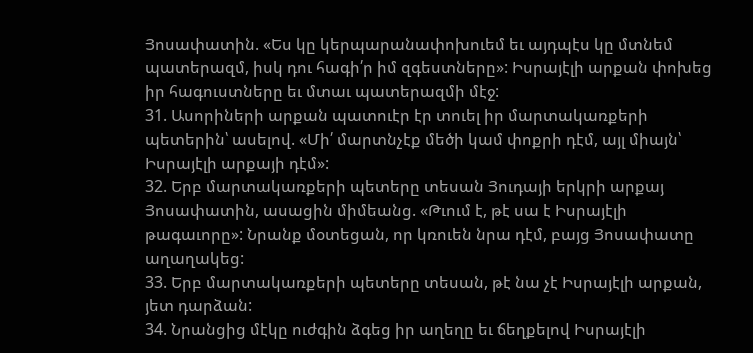Յոսափատին. «Ես կը կերպարանափոխուեմ եւ այդպէս կը մտնեմ պատերազմ, իսկ դու հագի՛ր իմ զգեստները»: Իսրայէլի արքան փոխեց իր հագուստները եւ մտաւ պատերազմի մէջ:
31. Ասորիների արքան պատուէր էր տուել իր մարտակառքերի պետերին՝ ասելով. «Մի՛ մարտնչէք մեծի կամ փոքրի դէմ, այլ միայն՝ Իսրայէլի արքայի դէմ»:
32. Երբ մարտակառքերի պետերը տեսան Յուդայի երկրի արքայ Յոսափատին, ասացին միմեանց. «Թւում է, թէ սա է Իսրայէլի թագաւորը»: Նրանք մօտեցան, որ կռուեն նրա դէմ, բայց Յոսափատը աղաղակեց:
33. Երբ մարտակառքերի պետերը տեսան, թէ նա չէ Իսրայէլի արքան, յետ դարձան:
34. Նրանցից մէկը ուժգին ձգեց իր աղեղը եւ ճեղքելով Իսրայէլի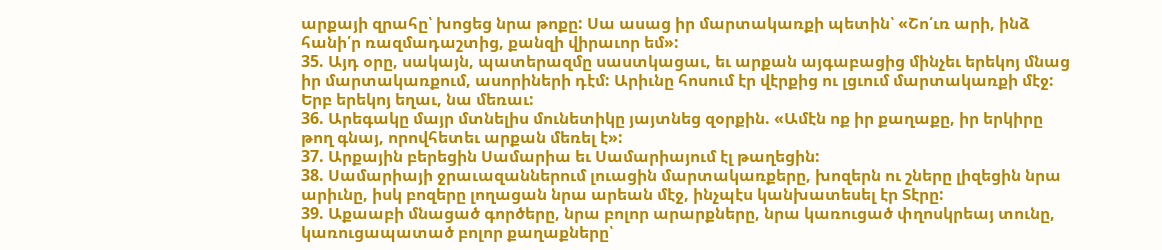արքայի զրահը՝ խոցեց նրա թոքը: Սա ասաց իր մարտակառքի պետին՝ «Շո՛ւռ արի, ինձ հանի՛ր ռազմադաշտից, քանզի վիրաւոր եմ»:
35. Այդ օրը, սակայն, պատերազմը սաստկացաւ, եւ արքան այգաբացից մինչեւ երեկոյ մնաց իր մարտակառքում, ասորիների դէմ: Արիւնը հոսում էր վէրքից ու լցւում մարտակառքի մէջ: Երբ երեկոյ եղաւ, նա մեռաւ:
36. Արեգակը մայր մտնելիս մունետիկը յայտնեց զօրքին. «Ամէն ոք իր քաղաքը, իր երկիրը թող գնայ, որովհետեւ արքան մեռել է»:
37. Արքային բերեցին Սամարիա եւ Սամարիայում էլ թաղեցին:
38. Սամարիայի ջրաւազաններում լուացին մարտակառքերը, խոզերն ու շները լիզեցին նրա արիւնը, իսկ բոզերը լողացան նրա արեան մէջ, ինչպէս կանխատեսել էր Տէրը:
39. Աքաաբի մնացած գործերը, նրա բոլոր արարքները, նրա կառուցած փղոսկրեայ տունը, կառուցապատած բոլոր քաղաքները՝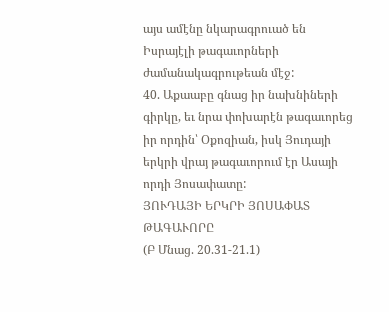այս ամէնը նկարագրուած են Իսրայէլի թագաւորների ժամանակագրութեան մէջ:
40. Աքաաբը գնաց իր նախնիների գիրկը, եւ նրա փոխարէն թագաւորեց իր որդին՝ Օքոզիան, իսկ Յուդայի երկրի վրայ թագաւորում էր Ասայի որդի Յոսափատը:
ՅՈՒԴԱՅԻ ԵՐԿՐԻ ՅՈՍԱՓԱՏ ԹԱԳԱՒՈՐԸ
(Բ Մնաց. 20.31-21.1)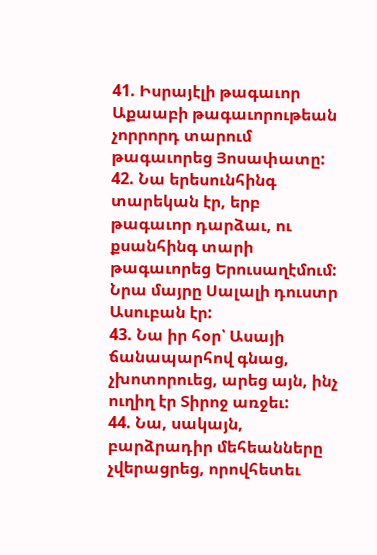41. Իսրայէլի թագաւոր Աքաաբի թագաւորութեան չորրորդ տարում թագաւորեց Յոսափատը:
42. Նա երեսունհինգ տարեկան էր, երբ թագաւոր դարձաւ, ու քսանհինգ տարի թագաւորեց Երուսաղէմում: Նրա մայրը Սալալի դուստր Ասուբան էր:
43. Նա իր հօր՝ Ասայի ճանապարհով գնաց, չխոտորուեց, արեց այն, ինչ ուղիղ էր Տիրոջ առջեւ:
44. Նա, սակայն, բարձրադիր մեհեանները չվերացրեց, որովհետեւ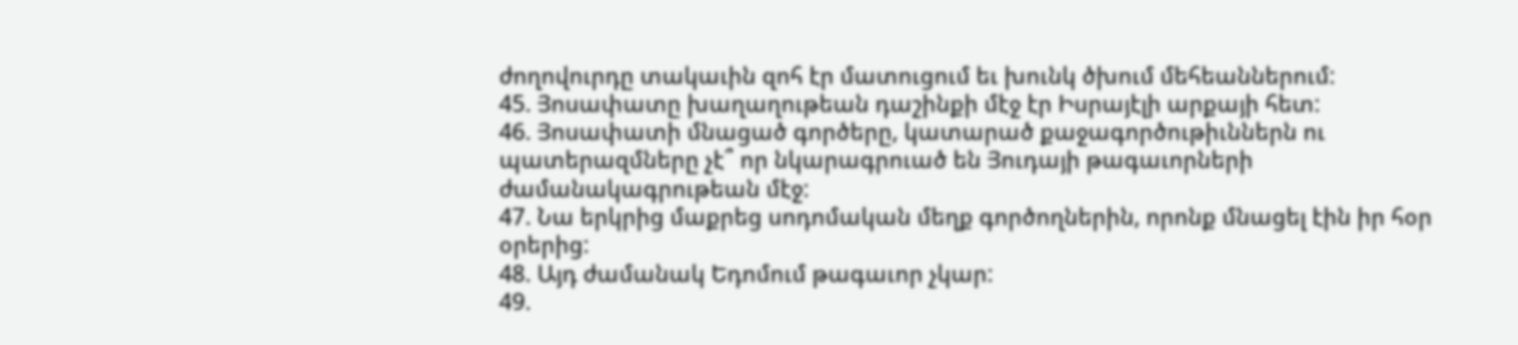ժողովուրդը տակաւին զոհ էր մատուցում եւ խունկ ծխում մեհեաններում:
45. Յոսափատը խաղաղութեան դաշինքի մէջ էր Իսրայէլի արքայի հետ:
46. Յոսափատի մնացած գործերը, կատարած քաջագործութիւններն ու պատերազմները չէ՞ որ նկարագրուած են Յուդայի թագաւորների ժամանակագրութեան մէջ:
47. Նա երկրից մաքրեց սոդոմական մեղք գործողներին, որոնք մնացել էին իր հօր օրերից:
48. Այդ ժամանակ Եդոմում թագաւոր չկար:
49.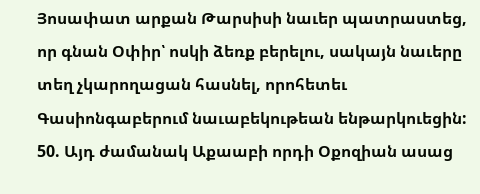Յոսափատ արքան Թարսիսի նաւեր պատրաստեց, որ գնան Օփիր՝ ոսկի ձեռք բերելու, սակայն նաւերը տեղ չկարողացան հասնել, որոհետեւ Գասիոնգաբերում նաւաբեկութեան ենթարկուեցին:
50. Այդ ժամանակ Աքաաբի որդի Օքոզիան ասաց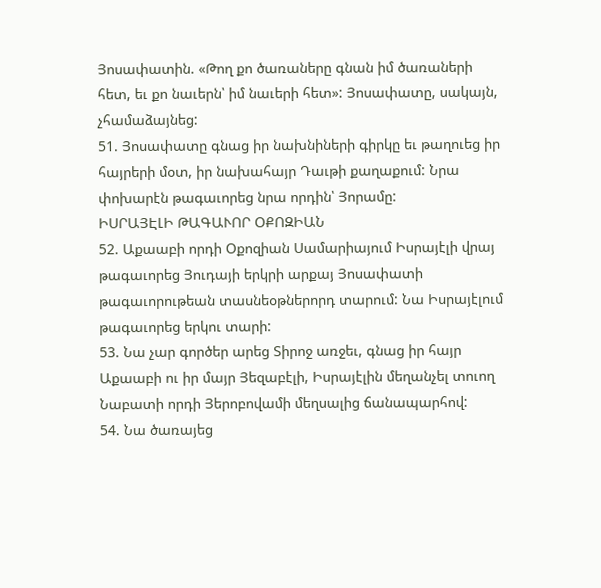Յոսափատին. «Թող քո ծառաները գնան իմ ծառաների հետ, եւ քո նաւերն՝ իմ նաւերի հետ»: Յոսափատը, սակայն, չհամաձայնեց:
51. Յոսափատը գնաց իր նախնիների գիրկը եւ թաղուեց իր հայրերի մօտ, իր նախահայր Դաւթի քաղաքում: Նրա փոխարէն թագաւորեց նրա որդին՝ Յորամը:
ԻՍՐԱՅԷԼԻ ԹԱԳԱՒՈՐ ՕՔՈԶԻԱՆ
52. Աքաաբի որդի Օքոզիան Սամարիայում Իսրայէլի վրայ թագաւորեց Յուդայի երկրի արքայ Յոսափատի թագաւորութեան տասնեօթներորդ տարում: Նա Իսրայէլում թագաւորեց երկու տարի:
53. Նա չար գործեր արեց Տիրոջ առջեւ, գնաց իր հայր Աքաաբի ու իր մայր Յեզաբէլի, Իսրայէլին մեղանչել տուող Նաբատի որդի Յերոբովամի մեղսալից ճանապարհով:
54. Նա ծառայեց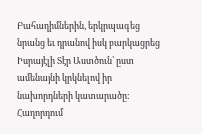Բահաղիմներին, երկրպագեց նրանց եւ դրանով իսկ բարկացրեց Իսրայէլի Տէր Աստծուն՝ ըստ ամենայնի կրկնելով իր նախորդների կատարածը:
Հաղորդում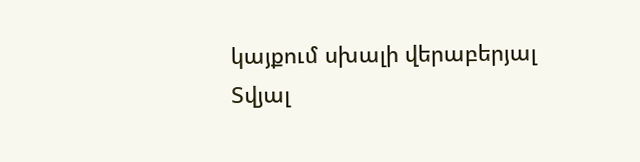կայքում սխալի վերաբերյալ
Տվյալ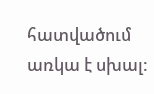հատվածում առկա է սխալ: